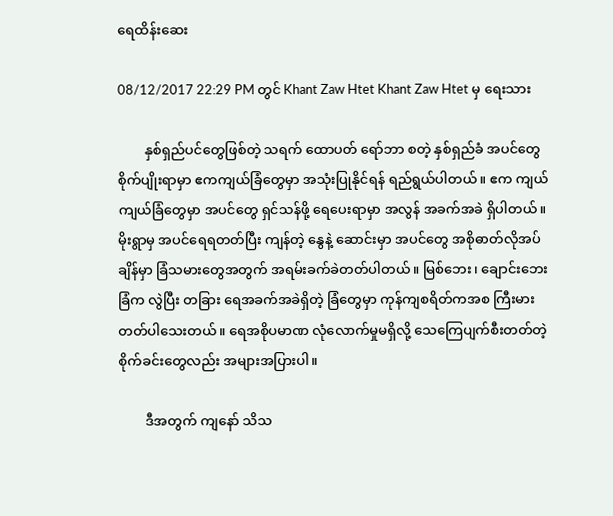ရေထိန်းဆေး

08/12/2017 22:29 PM တွင် Khant Zaw Htet Khant Zaw Htet မှ ရေးသား

        နှစ်ရှည်ပင်တွေဖြစ်တဲ့ သရက် ထောပတ် ရော်ဘာ စတဲ့ နှစ်ရှည်ခံ အပင်တွေ စိုက်ပျိုးရာမှာ ဧကကျယ်ခြံတွေမှာ အသုံးပြုနိုင်ရန် ရည်ရွယ်ပါတယ်။ ဧက ကျယ်ကျယ်ခြံတွေမှာ အပင်တွေ ရှင်သန်ဖို့ ရေပေးရာမှာ အလွန် အခက်အခဲ ရှိပါတယ်။ မိုးရွာမှ အပင်ရေရတတ်ပြီး ကျန်တဲ့ နွေနဲ့ ဆောင်းမှာ အပင်တွေ အစိုဓာတ်လိုအပ်ချိန်မှာ ခြံသမားတွေအတွက် အရမ်းခက်ခဲတတ်ပါတယ်။ မြစ်ဘေး၊ ချောင်းဘေးခြံက လွဲပြီး တခြား ရေအခက်အခဲရှိတဲ့ ခြံတွေမှာ ကုန်ကျစရိတ်ကအစ ကြီးမားတတ်ပါသေးတယ်။ ရေအစိုပမာဏ လုံလောက်မှုမရှိလို့ သေကြေပျက်စီးတတ်တဲ့ စိုက်ခင်းတွေလည်း အများအပြားပါ။

        ဒီအတွက် ကျနော် သိသ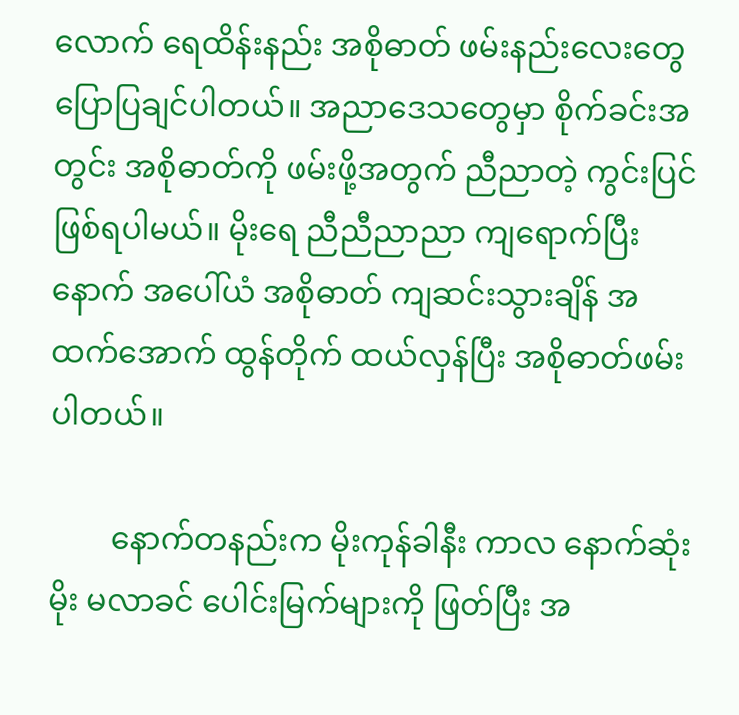လောက် ရေထိန်းနည်း အစိုဓာတ် ဖမ်းနည်းလေးတွေ ပြောပြချင်ပါတယ်။ အညာဒေသတွေမှာ စိုက်ခင်းအတွင်း အစိုဓာတ်ကို ဖမ်းဖို့အတွက် ညီညာတဲ့ ကွင်းပြင် ဖြစ်ရပါမယ်။ မိုးရေ ညီညီညာညာ ကျရောက်ပြီးနောက် အပေါ်ယံ အစိုဓာတ် ကျဆင်းသွားချိန် အထက်အောက် ထွန်တိုက် ထယ်လှန်ပြီး အစိုဓာတ်ဖမ်းပါတယ်။

        နောက်တနည်းက မိုးကုန်ခါနီး ကာလ နောက်ဆုံးမိုး မလာခင် ပေါင်းမြက်များကို ဖြတ်ပြီး အ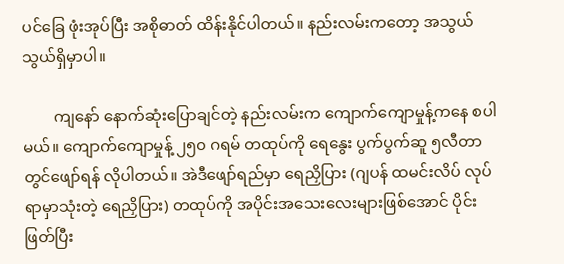ပင်ခြေ ဖုံးအုပ်ပြီး အစိုဓာတ် ထိန်းနိုင်ပါတယ်။ နည်းလမ်းကတော့ အသွယ်သွယ်ရှိမှာပါ။

        ကျနော် နောက်ဆုံးပြောချင်တဲ့ နည်းလမ်းက ကျောက်ကျောမှုန့်ကနေ စပါမယ်။ ကျောက်ကျောမှုန့် ၂၅၀ ဂရမ် တထုပ်ကို ရေနွေး ပွက်ပွက်ဆူ ၅လီတာတွင်ဖျော်ရန် လိုပါတယ်။ အဲဒီဖျော်ရည်မှာ ရေညှိပြား (ဂျပန် ထမင်းလိပ် လုပ်ရာမှာသုံးတဲ့ ရေညှိပြား) တထုပ်ကို အပိုင်းအသေးလေးများဖြစ်အောင် ပိုင်းဖြတ်ပြီး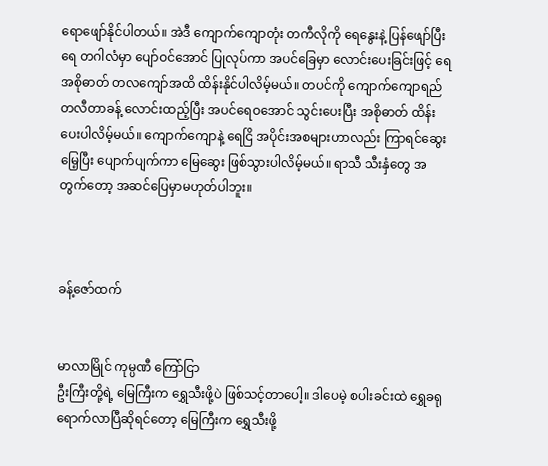ရောဖျော်နိုင်ပါတယ်။ အဲဒီ ကျောက်ကျောတုံး တကီလိုကို ရေနွေးနဲ့ ပြန်ဖျော်ပြီး ရေ တဂါလံမှာ ပျော်ဝင်အောင် ပြုလုပ်ကာ အပင်ခြေမှာ လောင်းပေးခြင်းဖြင့် ရေအစိုဓာတ် တလကျော်အထိ ထိန်းနိုင်ပါလိမ့်မယ်။ တပင်ကို ကျောက်ကျောရည် တလီတာခန့် လောင်းထည့်ပြီး အပင်ရေဝအောင် သွင်းပေးပြီး အစိုဓာတ် ထိန်းပေးပါလိမ့်မယ်။ ကျောက်ကျောနဲ့ ရေငြိ အပိုင်းအစများဟာလည်း ကြာရင်ဆွေးမြေ့ပြီး ပျောက်ပျက်ကာ မြေဆွေး ဖြစ်သွားပါလိမ့်မယ်။ ရာသီ သီးနှံတွေ အတွက်တော့ အဆင်ပြေမှာမဟုတ်ပါဘူး။



ခန့်ဇော်ထက်


မာလာမြိုင် ကုမ္ပဏီ ကြော်ငြာ
ဦးကြီးတို့ရဲ့ မြေကြီးက ရွှေသီးဖို့ပဲ ဖြစ်သင့်တာပေါ့။ ဒါပေမဲ့ စပါးခင်းထဲ ရွှေခရုရောက်လာပြီဆိုရင်တော့ မြေကြီးက ရွှေသီးဖို့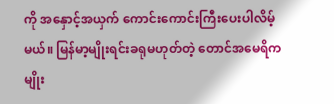ကို အနှောင့်အယှက် ကောင်းကောင်းကြီးပေးပါလိမ့်မယ်။ မြန်မာ့မျိုးရင်းခရုမဟုတ်တဲ့ တောင်အမေရိကမျိုး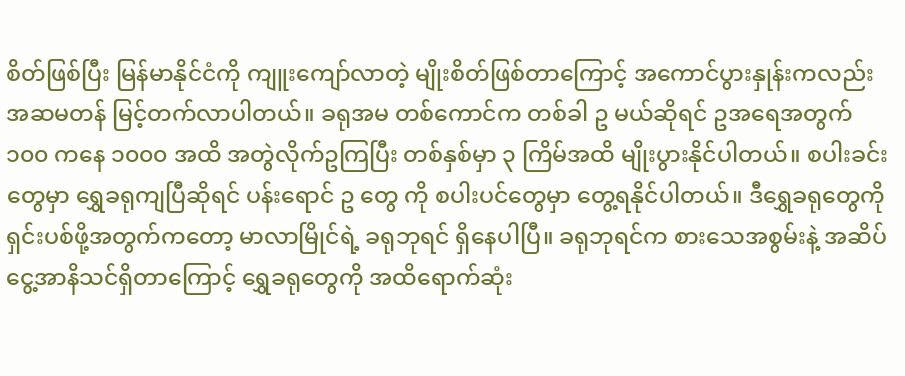စိတ်ဖြစ်ပြီး မြန်မာနိုင်ငံကို ကျူးကျော်လာတဲ့ မျိုးစိတ်ဖြစ်တာကြောင့် အကောင်ပွားနှုန်းကလည်း အဆမတန် မြင့်တက်လာပါတယ်။ ခရုအမ တစ်ကောင်က တစ်ခါ ဥ မယ်ဆိုရင် ဥအရေအတွက် ၁၀၀ ကနေ ၁၀၀၀ အထိ အတွဲလိုက်ဥကြပြီး တစ်နှစ်မှာ ၃ ကြိမ်အထိ မျိုးပွားနိုင်ပါတယ်။ စပါးခင်းတွေမှာ ရွှေခရုကျပြီဆိုရင် ပန်းရောင် ဥ တွေ ကို စပါးပင်တွေမှာ တွေ့ရနိုင်ပါတယ်။ ဒီရွှေခရုတွေကို ရှင်းပစ်ဖို့အတွက်ကတော့ မာလာမြိုင်ရဲ့ ခရုဘုရင် ရှိနေပါပြီ။ ခရုဘုရင်က စားသေအစွမ်းနဲ့ အဆိပ်ငွေ့အာနိသင်ရှိတာကြောင့် ရွှေခရုတွေကို အထိရောက်ဆုံး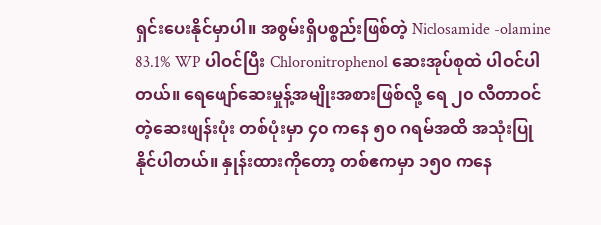ရှင်းပေးနိုင်မှာပါ။ အစွမ်းရှိပစ္စည်းဖြစ်တဲ့ Niclosamide -olamine 83.1% WP ပါဝင်ပြီး Chloronitrophenol ဆေးအုပ်စုထဲ ပါဝင်ပါတယ်။ ရေဖျော်ဆေးမှုန့်အမျိုးအစားဖြစ်လို့ ရေ ၂၀ လီတာဝင်တဲ့ဆေးဖျန်းပုံး တစ်ပုံးမှာ ၄၀ ကနေ ၅၀ ဂရမ်အထိ အသုံးပြုနိုင်ပါတယ်။ နှုန်းထားကိုတော့ တစ်ဧကမှာ ၁၅၀ ကနေ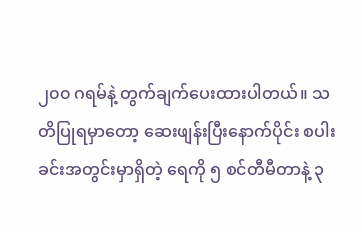၂၀၀ ဂရမ်နဲ့ တွက်ချက်ပေးထားပါတယ်။ သတိပြုရမှာတော့ ဆေးဖျန်းပြီးနောက်ပိုင်း စပါးခင်းအတွင်းမှာရှိတဲ့ ရေကို ၅ စင်တီမီတာနဲ့ ၃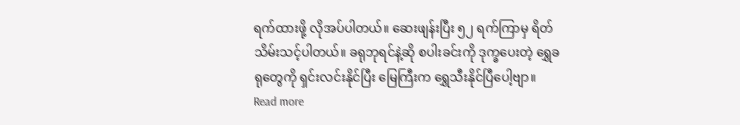ရက်ထားဖို့ လိုအပ်ပါတယ်။ ဆေးဖျန်းပြီး ၅၂ ရက်ကြာမှ ရိတ်သိမ်းသင့်ပါတယ်။ ခရုဘုရင်နဲ့ဆို စပါးခင်းကို ဒုက္ခပေးတဲ့ ရွှေခရုတွေကို ရှင်းလင်းနိုင်ပြီး မြေကြီးက ရွှေသီးနိုင်ပြီပေါ့ဗျာ။
Read more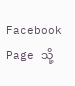Facebook Page သို့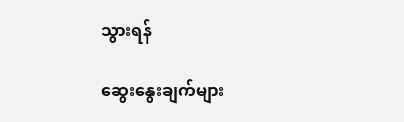သွားရန်

ဆွေးနွေးချက်များ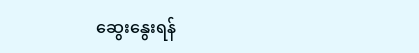ဆွေးနွေးရန်